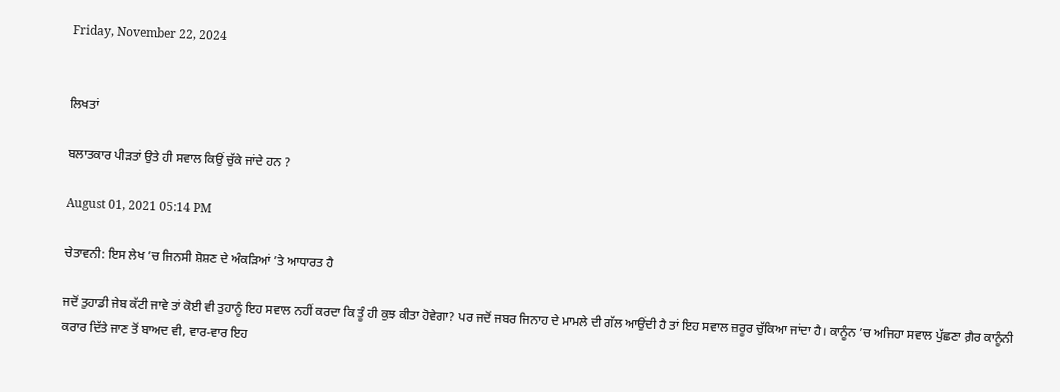Friday, November 22, 2024


ਲਿਖਤਾਂ

ਬਲਾਤਕਾਰ ਪੀੜਤਾਂ ਉਤੇ ਹੀ ਸਵਾਲ ਕਿਉਂ ਚੁੱਕੇ ਜਾਂਦੇ ਹਨ ?

August 01, 2021 05:14 PM

ਚੇਤਾਵਨੀ: ਇਸ ਲੇਖ ’ਚ ਜਿਨਸੀ ਸ਼ੋਸ਼ਣ ਦੇ ਅੰਕੜਿਆਂ ’ਤੇ ਆਧਾਰਤ ਹੈ

ਜਦੋਂ ਤੁਹਾਡੀ ਜੇਬ ਕੱਟੀ ਜਾਵੇ ਤਾਂ ਕੋਈ ਵੀ ਤੁਹਾਨੂੰ ਇਹ ਸਵਾਲ ਨਹੀਂ ਕਰਦਾ ਕਿ ਤੂੰ ਹੀ ਕੁਝ ਕੀਤਾ ਹੋਵੇਗਾ? ਪਰ ਜਦੋਂ ਜਬਰ ਜਿਨਾਹ ਦੇ ਮਾਮਲੇ ਦੀ ਗੱਲ ਆਉਂਦੀ ਹੈ ਤਾਂ ਇਹ ਸਵਾਲ ਜ਼ਰੂਰ ਚੁੱਕਿਆ ਜਾਂਦਾ ਹੈ। ਕਾਨੂੰਨ ’ਚ ਅਜਿਹਾ ਸਵਾਲ ਪੁੱਛਣਾ ਗ਼ੈਰ ਕਾਨੂੰਨੀ ਕਰਾਰ ਦਿੱਤੇ ਜਾਣ ਤੋਂ ਬਾਅਦ ਵੀ, ਵਾਰ-ਵਾਰ ਇਹ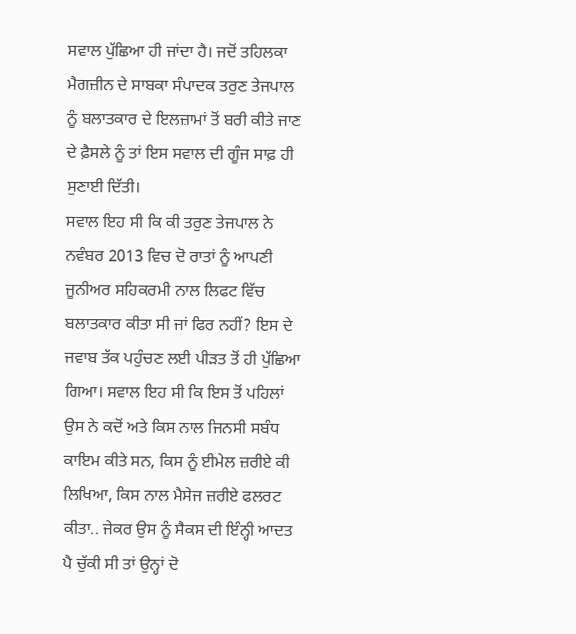ਸਵਾਲ ਪੁੱਛਿਆ ਹੀ ਜਾਂਦਾ ਹੈ। ਜਦੋਂ ਤਹਿਲਕਾ ਮੈਗਜ਼ੀਨ ਦੇ ਸਾਬਕਾ ਸੰਪਾਦਕ ਤਰੁਣ ਤੇਜਪਾਲ ਨੂੰ ਬਲਾਤਕਾਰ ਦੇ ਇਲਜ਼ਾਮਾਂ ਤੋਂ ਬਰੀ ਕੀਤੇ ਜਾਣ ਦੇ ਫ਼ੈਸਲੇ ਨੂੰ ਤਾਂ ਇਸ ਸਵਾਲ ਦੀ ਗੂੰਜ ਸਾਫ਼ ਹੀ ਸੁਣਾਈ ਦਿੱਤੀ।
ਸਵਾਲ ਇਹ ਸੀ ਕਿ ਕੀ ਤਰੁਣ ਤੇਜਪਾਲ ਨੇ ਨਵੰਬਰ 2013 ਵਿਚ ਦੋ ਰਾਤਾਂ ਨੂੰ ਆਪਣੀ ਜੂਨੀਅਰ ਸਹਿਕਰਮੀ ਨਾਲ ਲਿਫਟ ਵਿੱਚ ਬਲਾਤਕਾਰ ਕੀਤਾ ਸੀ ਜਾਂ ਫਿਰ ਨਹੀਂ? ਇਸ ਦੇ ਜਵਾਬ ਤੱਕ ਪਹੁੰਚਣ ਲਈ ਪੀੜਤ ਤੋਂ ਹੀ ਪੁੱਛਿਆ ਗਿਆ। ਸਵਾਲ ਇਹ ਸੀ ਕਿ ਇਸ ਤੋਂ ਪਹਿਲਾਂ ਉਸ ਨੇ ਕਦੋਂ ਅਤੇ ਕਿਸ ਨਾਲ ਜਿਨਸੀ ਸਬੰਧ ਕਾਇਮ ਕੀਤੇ ਸਨ, ਕਿਸ ਨੂੰ ਈਮੇਲ ਜ਼ਰੀਏ ਕੀ ਲਿਖਿਆ, ਕਿਸ ਨਾਲ ਮੈਸੇਜ ਜ਼ਰੀਏ ਫਲਰਟ ਕੀਤਾ.. ਜੇਕਰ ਉਸ ਨੂੰ ਸੈਕਸ ਦੀ ਇੰਨ੍ਹੀ ਆਦਤ ਪੈ ਚੁੱਕੀ ਸੀ ਤਾਂ ਉਨ੍ਹਾਂ ਦੋ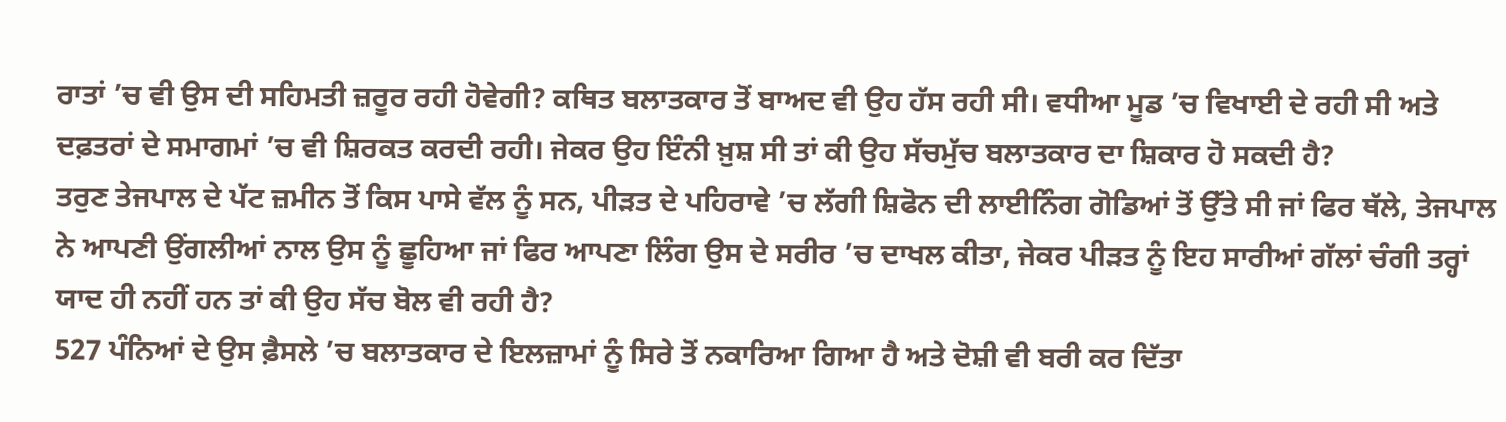ਰਾਤਾਂ ’ਚ ਵੀ ਉਸ ਦੀ ਸਹਿਮਤੀ ਜ਼ਰੂਰ ਰਹੀ ਹੋਵੇਗੀ? ਕਥਿਤ ਬਲਾਤਕਾਰ ਤੋਂ ਬਾਅਦ ਵੀ ਉਹ ਹੱਸ ਰਹੀ ਸੀ। ਵਧੀਆ ਮੂਡ ’ਚ ਵਿਖਾਈ ਦੇ ਰਹੀ ਸੀ ਅਤੇ ਦਫ਼ਤਰਾਂ ਦੇ ਸਮਾਗਮਾਂ ’ਚ ਵੀ ਸ਼ਿਰਕਤ ਕਰਦੀ ਰਹੀ। ਜੇਕਰ ਉਹ ਇੰਨੀ ਖ਼ੁਸ਼ ਸੀ ਤਾਂ ਕੀ ਉਹ ਸੱਚਮੁੱਚ ਬਲਾਤਕਾਰ ਦਾ ਸ਼ਿਕਾਰ ਹੋ ਸਕਦੀ ਹੈ?
ਤਰੁਣ ਤੇਜਪਾਲ ਦੇ ਪੱਟ ਜ਼ਮੀਨ ਤੋਂ ਕਿਸ ਪਾਸੇ ਵੱਲ ਨੂੰ ਸਨ, ਪੀੜਤ ਦੇ ਪਹਿਰਾਵੇ ’ਚ ਲੱਗੀ ਸ਼ਿਫੋਨ ਦੀ ਲਾਈਨਿੰਗ ਗੋਡਿਆਂ ਤੋਂ ਉੱਤੇ ਸੀ ਜਾਂ ਫਿਰ ਥੱਲੇ, ਤੇਜਪਾਲ ਨੇ ਆਪਣੀ ਉਂਗਲੀਆਂ ਨਾਲ ਉਸ ਨੂੰ ਛੂਹਿਆ ਜਾਂ ਫਿਰ ਆਪਣਾ ਲਿੰਗ ਉਸ ਦੇ ਸਰੀਰ ’ਚ ਦਾਖਲ ਕੀਤਾ, ਜੇਕਰ ਪੀੜਤ ਨੂੰ ਇਹ ਸਾਰੀਆਂ ਗੱਲਾਂ ਚੰਗੀ ਤਰ੍ਹਾਂ ਯਾਦ ਹੀ ਨਹੀਂ ਹਨ ਤਾਂ ਕੀ ਉਹ ਸੱਚ ਬੋਲ ਵੀ ਰਹੀ ਹੈ?
527 ਪੰਨਿਆਂ ਦੇ ਉਸ ਫ਼ੈਸਲੇ ’ਚ ਬਲਾਤਕਾਰ ਦੇ ਇਲਜ਼ਾਮਾਂ ਨੂੰ ਸਿਰੇ ਤੋਂ ਨਕਾਰਿਆ ਗਿਆ ਹੈ ਅਤੇ ਦੋਸ਼ੀ ਵੀ ਬਰੀ ਕਰ ਦਿੱਤਾ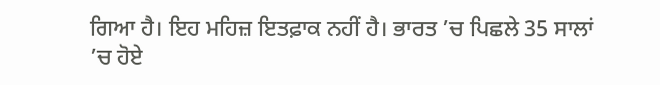ਗਿਆ ਹੈ। ਇਹ ਮਹਿਜ਼ ਇਤਫ਼ਾਕ ਨਹੀਂ ਹੈ। ਭਾਰਤ ’ਚ ਪਿਛਲੇ 35 ਸਾਲਾਂ ’ਚ ਹੋਏ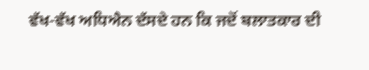ਵੱਖ-ਵੱਖ ਅਧਿਐਨ ਦੱਸਦੇ ਹਨ ਕਿ ਜਦੋਂ ਬਲਾਤਕਾਰ ਦੀ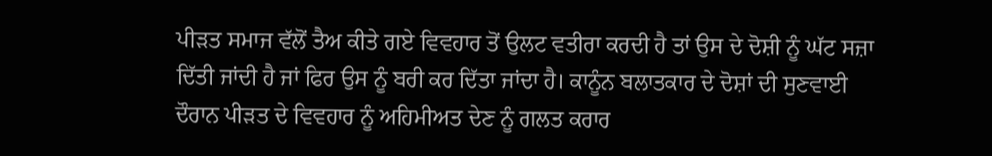ਪੀੜਤ ਸਮਾਜ ਵੱਲੋਂ ਤੈਅ ਕੀਤੇ ਗਏ ਵਿਵਹਾਰ ਤੋਂ ਉਲਟ ਵਤੀਰਾ ਕਰਦੀ ਹੈ ਤਾਂ ਉਸ ਦੇ ਦੋਸ਼ੀ ਨੂੰ ਘੱਟ ਸਜ਼ਾ ਦਿੱਤੀ ਜਾਂਦੀ ਹੈ ਜਾਂ ਫਿਰ ਉਸ ਨੂੰ ਬਰੀ ਕਰ ਦਿੱਤਾ ਜਾਂਦਾ ਹੈ। ਕਾਨੂੰਨ ਬਲਾਤਕਾਰ ਦੇ ਦੋਸ਼ਾਂ ਦੀ ਸੁਣਵਾਈ ਦੌਰਾਨ ਪੀੜਤ ਦੇ ਵਿਵਹਾਰ ਨੂੰ ਅਹਿਮੀਅਤ ਦੇਣ ਨੂੰ ਗਲਤ ਕਰਾਰ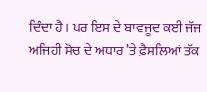ਦਿੰਦਾ ਹੈ। ਪਰ ਇਸ ਦੇ ਬਾਵਜੂਦ ਕਈ ਜੱਜ ਅਜਿਹੀ ਸੋਚ ਦੇ ਅਧਾਰ ’ਤੇ ਫ਼ੈਸਲਿਆਂ ਤੱਕ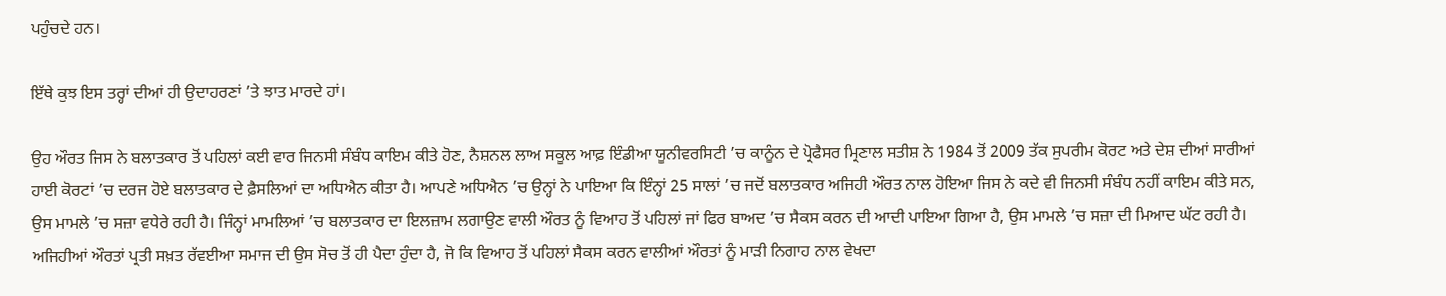ਪਹੁੰਚਦੇ ਹਨ।

ਇੱਥੇ ਕੁਝ ਇਸ ਤਰ੍ਹਾਂ ਦੀਆਂ ਹੀ ਉਦਾਹਰਣਾਂ ’ਤੇ ਝਾਤ ਮਾਰਦੇ ਹਾਂ।

ਉਹ ਔਰਤ ਜਿਸ ਨੇ ਬਲਾਤਕਾਰ ਤੋਂ ਪਹਿਲਾਂ ਕਈ ਵਾਰ ਜਿਨਸੀ ਸੰਬੰਧ ਕਾਇਮ ਕੀਤੇ ਹੋਣ, ਨੈਸ਼ਨਲ ਲਾਅ ਸਕੂਲ ਆਫ਼ ਇੰਡੀਆ ਯੂਨੀਵਰਸਿਟੀ ’ਚ ਕਾਨੂੰਨ ਦੇ ਪ੍ਰੋਫੈਸਰ ਮ੍ਰਿਣਾਲ ਸਤੀਸ਼ ਨੇ 1984 ਤੋਂ 2009 ਤੱਕ ਸੁਪਰੀਮ ਕੋਰਟ ਅਤੇ ਦੇਸ਼ ਦੀਆਂ ਸਾਰੀਆਂ ਹਾਈ ਕੋਰਟਾਂ ’ਚ ਦਰਜ ਹੋਏ ਬਲਾਤਕਾਰ ਦੇ ਫ਼ੈਸਲਿਆਂ ਦਾ ਅਧਿਐਨ ਕੀਤਾ ਹੈ। ਆਪਣੇ ਅਧਿਐਨ ’ਚ ਉਨ੍ਹਾਂ ਨੇ ਪਾਇਆ ਕਿ ਇੰਨ੍ਹਾਂ 25 ਸਾਲਾਂ ’ਚ ਜਦੋਂ ਬਲਾਤਕਾਰ ਅਜਿਹੀ ਔਰਤ ਨਾਲ ਹੋਇਆ ਜਿਸ ਨੇ ਕਦੇ ਵੀ ਜਿਨਸੀ ਸੰਬੰਧ ਨਹੀਂ ਕਾਇਮ ਕੀਤੇ ਸਨ, ਉਸ ਮਾਮਲੇ ’ਚ ਸਜ਼ਾ ਵਧੇਰੇ ਰਹੀ ਹੈ। ਜਿੰਨ੍ਹਾਂ ਮਾਮਲਿਆਂ ’ਚ ਬਲਾਤਕਾਰ ਦਾ ਇਲਜ਼ਾਮ ਲਗਾਉਣ ਵਾਲੀ ਔਰਤ ਨੂੰ ਵਿਆਹ ਤੋਂ ਪਹਿਲਾਂ ਜਾਂ ਫਿਰ ਬਾਅਦ ’ਚ ਸੈਕਸ ਕਰਨ ਦੀ ਆਦੀ ਪਾਇਆ ਗਿਆ ਹੈ, ਉਸ ਮਾਮਲੇ ’ਚ ਸਜ਼ਾ ਦੀ ਮਿਆਦ ਘੱਟ ਰਹੀ ਹੈ। ਅਜਿਹੀਆਂ ਔਰਤਾਂ ਪ੍ਰਤੀ ਸਖ਼ਤ ਰੱਵਈਆ ਸਮਾਜ ਦੀ ਉਸ ਸੋਚ ਤੋਂ ਹੀ ਪੈਦਾ ਹੁੰਦਾ ਹੈ, ਜੋ ਕਿ ਵਿਆਹ ਤੋਂ ਪਹਿਲਾਂ ਸੈਕਸ ਕਰਨ ਵਾਲੀਆਂ ਔਰਤਾਂ ਨੂੰ ਮਾੜੀ ਨਿਗਾਹ ਨਾਲ ਵੇਖਦਾ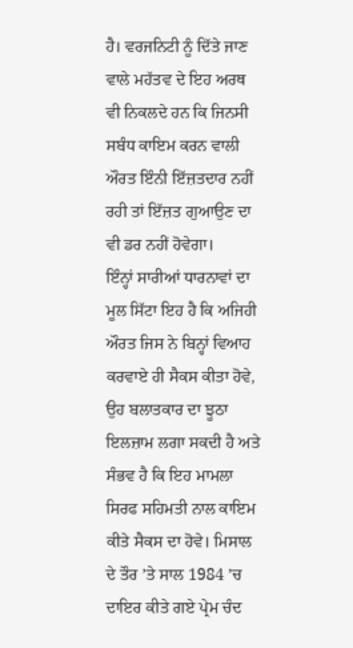ਹੈ। ਵਰਜਨਿਟੀ ਨੂੰ ਦਿੱਤੇ ਜਾਣ ਵਾਲੇ ਮਹੱਤਵ ਦੇ ਇਹ ਅਰਥ ਵੀ ਨਿਕਲਦੇ ਹਨ ਕਿ ਜਿਨਸੀ ਸਬੰਧ ਕਾਇਮ ਕਰਨ ਵਾਲੀ ਔਰਤ ਇੰਨੀ ਇੱਜ਼ਤਦਾਰ ਨਹੀਂ ਰਹੀ ਤਾਂ ਇੱਜ਼ਤ ਗੁਆਉਣ ਦਾ ਵੀ ਡਰ ਨਹੀਂ ਹੋਵੇਗਾ।
ਇੰਨ੍ਹਾਂ ਸਾਰੀਆਂ ਧਾਰਨਾਵਾਂ ਦਾ ਮੂਲ ਸਿੱਟਾ ਇਹ ਹੈ ਕਿ ਅਜਿਹੀ ਔਰਤ ਜਿਸ ਨੇ ਬਿਨ੍ਹਾਂ ਵਿਆਹ ਕਰਵਾਏ ਹੀ ਸੈਕਸ ਕੀਤਾ ਹੋਵੇ, ਉਹ ਬਲਾਤਕਾਰ ਦਾ ਝੂਠਾ ਇਲਜ਼ਾਮ ਲਗਾ ਸਕਦੀ ਹੈ ਅਤੇ ਸੰਭਵ ਹੈ ਕਿ ਇਹ ਮਾਮਲਾ ਸਿਰਫ ਸਹਿਮਤੀ ਨਾਲ ਕਾਇਮ ਕੀਤੇ ਸੈਕਸ ਦਾ ਹੋਵੇ। ਮਿਸਾਲ ਦੇ ਤੌਰ ’ਤੇ ਸਾਲ 1984 ’ਚ ਦਾਇਰ ਕੀਤੇ ਗਏ ਪ੍ਰੇਮ ਚੰਦ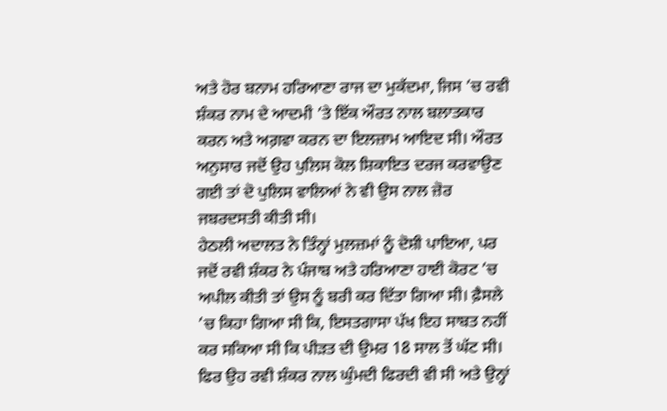ਅਤੇ ਹੋਰ ਬਨਾਮ ਹਰਿਆਣਾ ਰਾਜ ਦਾ ਮੁਕੱਦਮਾ, ਜਿਸ ’ਚ ਰਵੀ ਸ਼ੰਕਰ ਨਾਮ ਦੇ ਆਦਮੀ ’ਤੇ ਇੱਕ ਔਰਤ ਨਾਲ ਬਲਾਤਕਾਰ ਕਰਨ ਅਤੇ ਅਗ਼ਵਾ ਕਰਨ ਦਾ ਇਲਜ਼ਾਮ ਆਇਦ ਸੀ। ਔਰਤ ਅਨੁਸਾਰ ਜਦੋਂ ਉਹ ਪੁਲਿਸ ਕੋਲ ਸ਼ਿਕਾਇਤ ਦਰਜ ਕਰਵਾਉਣ ਗਈ ਤਾਂ ਦੋ ਪੁਲਿਸ ਵਾਲਿਆਂ ਨੇ ਵੀ ਉਸ ਨਾਲ ਜ਼ੋਰ ਜਬਰਦਸਤੀ ਕੀਤੀ ਸੀ।
ਹੇਠਲੀ ਅਦਾਲਤ ਨੇ ਤਿੰਨ੍ਹਾਂ ਮੁਲਜ਼ਮਾਂ ਨੂੰ ਦੋਸ਼ੀ ਪਾਇਆ, ਪਰ ਜਦੋਂ ਰਵੀ ਸ਼ੰਕਰ ਨੇ ਪੰਜਾਬ ਅਤੇ ਹਰਿਆਣਾ ਹਾਈ ਕੋਰਟ ’ਚ ਅਪੀਲ ਕੀਤੀ ਤਾਂ ਉਸ ਨੂੰ ਬਰੀ ਕਰ ਦਿੱਤਾ ਗਿਆ ਸੀ। ਫ਼ੈਸਲੇ ’ਚ ਕਿਹਾ ਗਿਆ ਸੀ ਕਿ, ਇਸਤਗਾਸਾ ਪੱਖ ਇਹ ਸਾਬਤ ਨਹੀਂ ਕਰ ਸਕਿਆ ਸੀ ਕਿ ਪੀੜਤ ਦੀ ਉਮਰ 18 ਸਾਲ ਤੋਂ ਘੱਟ ਸੀ। ਫਿਰ ਉਹ ਰਵੀ ਸ਼ੰਕਰ ਨਾਲ ਘੁੰਮਦੀ ਫਿਰਦੀ ਵੀ ਸੀ ਅਤੇ ਉਨ੍ਹਾਂ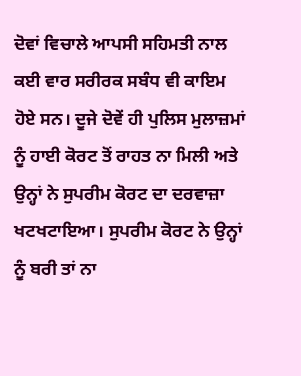ਦੋਵਾਂ ਵਿਚਾਲੇ ਆਪਸੀ ਸਹਿਮਤੀ ਨਾਲ ਕਈ ਵਾਰ ਸਰੀਰਕ ਸਬੰਧ ਵੀ ਕਾਇਮ ਹੋਏ ਸਨ। ਦੂਜੇ ਦੋਵੇਂ ਹੀ ਪੁਲਿਸ ਮੁਲਾਜ਼ਮਾਂ ਨੂੰ ਹਾਈ ਕੋਰਟ ਤੋਂ ਰਾਹਤ ਨਾ ਮਿਲੀ ਅਤੇ ਉਨ੍ਹਾਂ ਨੇ ਸੁਪਰੀਮ ਕੋਰਟ ਦਾ ਦਰਵਾਜ਼ਾ ਖਟਖਟਾਇਆ। ਸੁਪਰੀਮ ਕੋਰਟ ਨੇ ਉਨ੍ਹਾਂ ਨੂੰ ਬਰੀ ਤਾਂ ਨਾ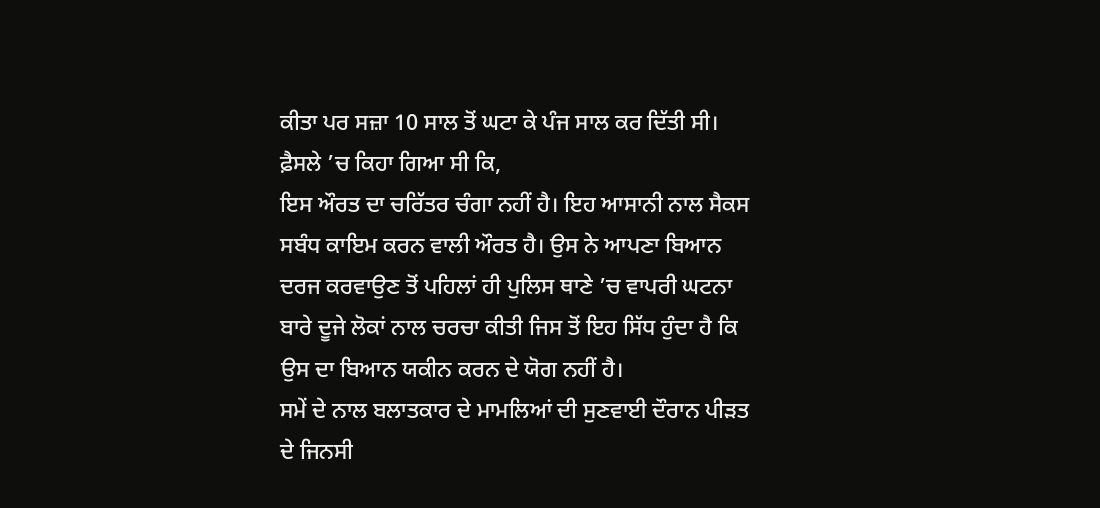ਕੀਤਾ ਪਰ ਸਜ਼ਾ 10 ਸਾਲ ਤੋਂ ਘਟਾ ਕੇ ਪੰਜ ਸਾਲ ਕਰ ਦਿੱਤੀ ਸੀ। ਫ਼ੈਸਲੇ ’ਚ ਕਿਹਾ ਗਿਆ ਸੀ ਕਿ,
ਇਸ ਔਰਤ ਦਾ ਚਰਿੱਤਰ ਚੰਗਾ ਨਹੀਂ ਹੈ। ਇਹ ਆਸਾਨੀ ਨਾਲ ਸੈਕਸ ਸਬੰਧ ਕਾਇਮ ਕਰਨ ਵਾਲੀ ਔਰਤ ਹੈ। ਉਸ ਨੇ ਆਪਣਾ ਬਿਆਨ ਦਰਜ ਕਰਵਾਉਣ ਤੋਂ ਪਹਿਲਾਂ ਹੀ ਪੁਲਿਸ ਥਾਣੇ ’ਚ ਵਾਪਰੀ ਘਟਨਾ ਬਾਰੇ ਦੂਜੇ ਲੋਕਾਂ ਨਾਲ ਚਰਚਾ ਕੀਤੀ ਜਿਸ ਤੋਂ ਇਹ ਸਿੱਧ ਹੁੰਦਾ ਹੈ ਕਿ ਉਸ ਦਾ ਬਿਆਨ ਯਕੀਨ ਕਰਨ ਦੇ ਯੋਗ ਨਹੀਂ ਹੈ।
ਸਮੇਂ ਦੇ ਨਾਲ ਬਲਾਤਕਾਰ ਦੇ ਮਾਮਲਿਆਂ ਦੀ ਸੁਣਵਾਈ ਦੌਰਾਨ ਪੀੜਤ ਦੇ ਜਿਨਸੀ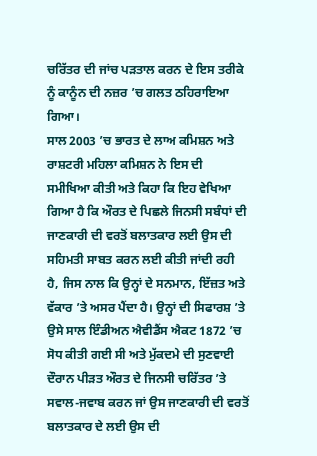ਚਰਿੱਤਰ ਦੀ ਜਾਂਚ ਪੜਤਾਲ ਕਰਨ ਦੇ ਇਸ ਤਰੀਕੇ ਨੂੰ ਕਾਨੂੰਨ ਦੀ ਨਜ਼ਰ ’ਚ ਗਲਤ ਠਹਿਰਾਇਆ ਗਿਆ।
ਸਾਲ 2003 ’ਚ ਭਾਰਤ ਦੇ ਲਾਅ ਕਮਿਸ਼ਨ ਅਤੇ ਰਾਸ਼ਟਰੀ ਮਹਿਲਾ ਕਮਿਸ਼ਨ ਨੇ ਇਸ ਦੀ ਸਮੀਖਿਆ ਕੀਤੀ ਅਤੇ ਕਿਹਾ ਕਿ ਇਹ ਵੇਖਿਆ ਗਿਆ ਹੈ ਕਿ ਔਰਤ ਦੇ ਪਿਛਲੇ ਜਿਨਸੀ ਸਬੰਧਾਂ ਦੀ ਜਾਣਕਾਰੀ ਦੀ ਵਰਤੋਂ ਬਲਾਤਕਾਰ ਲਈ ਉਸ ਦੀ ਸਹਿਮਤੀ ਸਾਬਤ ਕਰਨ ਲਈ ਕੀਤੀ ਜਾਂਦੀ ਰਹੀ ਹੈ, ਜਿਸ ਨਾਲ ਕਿ ਉਨ੍ਹਾਂ ਦੇ ਸਨਮਾਨ, ਇੱਜ਼ਤ ਅਤੇ ਵੱਕਾਰ ’ਤੇ ਅਸਰ ਪੈਂਦਾ ਹੈ। ਉਨ੍ਹਾਂ ਦੀ ਸਿਫਾਰਸ਼ ’ਤੇ ਉਸੇ ਸਾਲ ਇੰਡੀਅਨ ਐਵੀਡੈਂਸ ਐਕਟ 1872 ’ਚ ਸੋਧ ਕੀਤੀ ਗਈ ਸੀ ਅਤੇ ਮੁੱਕਦਮੇ ਦੀ ਸੁਣਵਾਈ ਦੌਰਾਨ ਪੀੜਤ ਔਰਤ ਦੇ ਜਿਨਸੀ ਚਰਿੱਤਰ ’ਤੇ ਸਵਾਲ-ਜਵਾਬ ਕਰਨ ਜਾਂ ਉਸ ਜਾਣਕਾਰੀ ਦੀ ਵਰਤੋਂ ਬਲਾਤਕਾਰ ਦੇ ਲਈ ਉਸ ਦੀ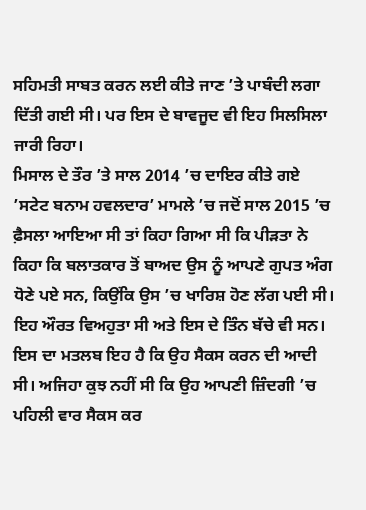ਸਹਿਮਤੀ ਸਾਬਤ ਕਰਨ ਲਈ ਕੀਤੇ ਜਾਣ ’ਤੇ ਪਾਬੰਦੀ ਲਗਾ ਦਿੱਤੀ ਗਈ ਸੀ। ਪਰ ਇਸ ਦੇ ਬਾਵਜੂਦ ਵੀ ਇਹ ਸਿਲਸਿਲਾ ਜਾਰੀ ਰਿਹਾ।
ਮਿਸਾਲ ਦੇ ਤੌਰ ’ਤੇ ਸਾਲ 2014 ’ਚ ਦਾਇਰ ਕੀਤੇ ਗਏ ’ਸਟੇਟ ਬਨਾਮ ਹਵਲਦਾਰ’ ਮਾਮਲੇ ’ਚ ਜਦੋਂ ਸਾਲ 2015 ’ਚ ਫ਼ੈਸਲਾ ਆਇਆ ਸੀ ਤਾਂ ਕਿਹਾ ਗਿਆ ਸੀ ਕਿ ਪੀੜਤਾ ਨੇ ਕਿਹਾ ਕਿ ਬਲਾਤਕਾਰ ਤੋਂ ਬਾਅਦ ਉਸ ਨੂੰ ਆਪਣੇ ਗੁਪਤ ਅੰਗ ਧੋਣੇ ਪਏ ਸਨ, ਕਿਉਂਕਿ ਉਸ ’ਚ ਖਾਰਿਸ਼ ਹੋਣ ਲੱਗ ਪਈ ਸੀ।
ਇਹ ਔਰਤ ਵਿਅਹੁਤਾ ਸੀ ਅਤੇ ਇਸ ਦੇ ਤਿੰਨ ਬੱਚੇ ਵੀ ਸਨ। ਇਸ ਦਾ ਮਤਲਬ ਇਹ ਹੈ ਕਿ ਉਹ ਸੈਕਸ ਕਰਨ ਦੀ ਆਦੀ ਸੀ। ਅਜਿਹਾ ਕੁਝ ਨਹੀਂ ਸੀ ਕਿ ਉਹ ਆਪਣੀ ਜ਼ਿੰਦਗੀ ’ਚ ਪਹਿਲੀ ਵਾਰ ਸੈਕਸ ਕਰ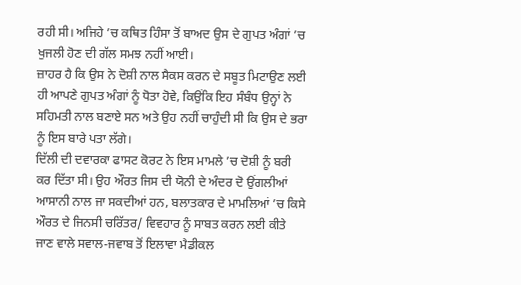ਰਹੀ ਸੀ। ਅਜਿਹੇ ’ਚ ਕਥਿਤ ਹਿੰਸਾ ਤੋਂ ਬਾਅਦ ਉਸ ਦੇ ਗੁਪਤ ਅੰਗਾਂ ’ਚ ਖੁਜਲੀ ਹੋਣ ਦੀ ਗੱਲ ਸਮਝ ਨਹੀਂ ਆਈ।
ਜ਼ਾਹਰ ਹੈ ਕਿ ਉਸ ਨੇ ਦੋਸ਼ੀ ਨਾਲ ਸੈਕਸ ਕਰਨ ਦੇ ਸਬੂਤ ਮਿਟਾਉਣ ਲਈ ਹੀ ਆਪਣੇ ਗੁਪਤ ਅੰਗਾਂ ਨੂੰ ਧੋਤਾ ਹੋਵੇ, ਕਿਉਂਕਿ ਇਹ ਸੰਬੰਧ ਉਨ੍ਹਾਂ ਨੇ ਸਹਿਮਤੀ ਨਾਲ ਬਣਾਏ ਸਨ ਅਤੇ ਉਹ ਨਹੀਂ ਚਾਹੁੰਦੀ ਸੀ ਕਿ ਉਸ ਦੇ ਭਰਾ ਨੂੰ ਇਸ ਬਾਰੇ ਪਤਾ ਲੱਗੇ।
ਦਿੱਲੀ ਦੀ ਦਵਾਰਕਾ ਫਾਸਟ ਕੋਰਟ ਨੇ ਇਸ ਮਾਮਲੇ ’ਚ ਦੋਸ਼ੀ ਨੂੰ ਬਰੀ ਕਰ ਦਿੱਤਾ ਸੀ। ਉਹ ਔਰਤ ਜਿਸ ਦੀ ਯੋਨੀ ਦੇ ਅੰਦਰ ਦੋ ਉਂਗਲੀਆਂ ਆਸਾਨੀ ਨਾਲ ਜਾ ਸਕਦੀਆਂ ਹਨ, ਬਲਾਤਕਾਰ ਦੇ ਮਾਮਲਿਆਂ ’ਚ ਕਿਸੇ ਔਰਤ ਦੇ ਜਿਨਸੀ ਚਰਿੱਤਰ/ ਵਿਵਹਾਰ ਨੂੰ ਸਾਬਤ ਕਰਨ ਲਈ ਕੀਤੇ ਜਾਣ ਵਾਲੇ ਸਵਾਲ-ਜਵਾਬ ਤੋਂ ਇਲਾਵਾ ਮੈਡੀਕਲ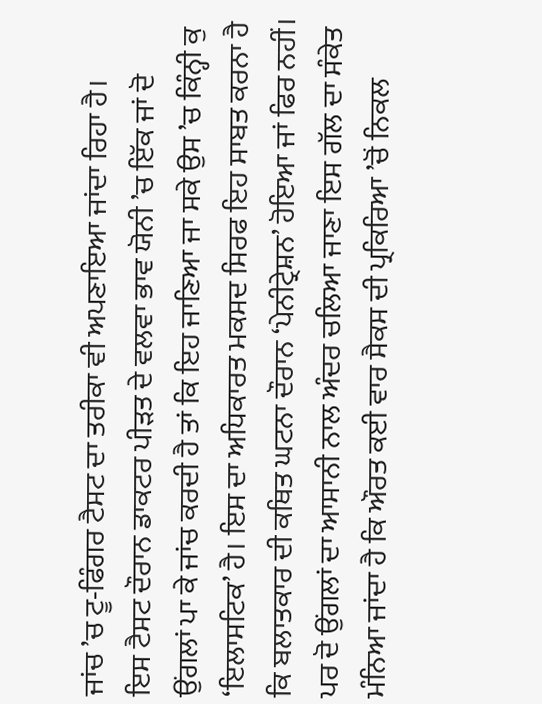ਜਾਂਚ ’ਚ ਟੂ-ਫਿੰਗਰ ਟੈਸਟ ਦਾ ਤਰੀਕਾ ਵੀ ਅਪਣਾਇਆ ਜਾਂਦਾ ਰਿਹਾ ਹੈ।
ਇਸ ਟੈਸਟ ਦੌਰਾਨ ਡਾਕਟਰ ਪੀੜਤ ਦੇ ਵਲਵਾ ਭਾਵ ਯੋਨੀ ’ਚ ਇੱਕ ਜਾਂ ਦੋ ਉਂਗਲਾਂ ਪਾ ਕੇ ਜਾਂਚ ਕਰਦੀ ਹੈ ਤਾਂ ਕਿ ਇਹ ਜਾਣਿਆ ਜਾ ਸਕੇ ਉਸ ’ਚ ਕਿੰਨ੍ਹੀ ਕੁ ‘ਇਲਾਸਟਿਕ’ ਹੈ। ਇਸ ਦਾ ਅਧਿਕਾਰਤ ਮਕਸਦ ਸਿਰਫ ਇਹ ਸਾਬਤ ਕਰਨਾ ਹੈ ਕਿ ਬਲਾਤਕਾਰ ਦੀ ਕਥਿਤ ਘਟਨਾ ਦੌਰਾਨ ‘ਪੇਨੀਟ੍ਰੇਸ਼ਨ’ ਹੋਇਆ ਜਾਂ ਫਿਰ ਨਹੀਂ।
ਪਰ ਦੋ ਉਂਗਲਾਂ ਦਾ ਆਸਾਨੀ ਨਾਲ ਅੰਦਰ ਚਲਿਆ ਜਾਣਾ ਇਸ ਗੱਲ ਦਾ ਸੰਕੇਤ ਮੰਨਿਆ ਜਾਂਦਾ ਹੈ ਕਿ ਔਰਤ ਕਈ ਵਾਰ ਸੈਕਸ ਦੀ ਪ੍ਰਕਿਰਿਆ ’ਚੋਂ ਨਿਕਲ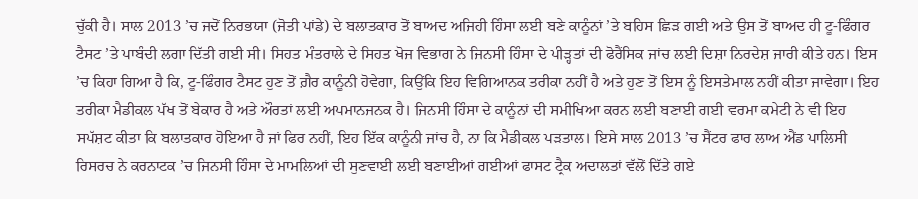ਚੁੱਕੀ ਹੈ। ਸਾਲ 2013 ’ਚ ਜਦੋਂ ਨਿਰਭਯਾ (ਜੋਤੀ ਪਾਂਡੇ) ਦੇ ਬਲਾਤਕਾਰ ਤੋਂ ਬਾਅਦ ਅਜਿਹੀ ਹਿੰਸਾ ਲਈ ਬਣੇ ਕਾਨੂੰਨਾਂ ’ਤੇ ਬਹਿਸ ਛਿੜ ਗਈ ਅਤੇ ਉਸ ਤੋਂ ਬਾਅਦ ਹੀ ਟੂ-ਫਿੰਗਰ ਟੈਸਟ ’ਤੇ ਪਾਬੰਦੀ ਲਗਾ ਦਿੱਤੀ ਗਈ ਸੀ। ਸਿਹਤ ਮੰਤਰਾਲੇ ਦੇ ਸਿਹਤ ਖੋਜ ਵਿਭਾਗ ਨੇ ਜਿਨਸੀ ਹਿੰਸਾ ਦੇ ਪੀੜ੍ਹਤਾਂ ਦੀ ਫੋਰੈਂਸਿਕ ਜਾਂਚ ਲਈ ਦਿਸ਼ਾ ਨਿਰਦੇਸ਼ ਜਾਰੀ ਕੀਤੇ ਹਨ। ਇਸ ’ਚ ਕਿਹਾ ਗਿਆ ਹੈ ਕਿ, ਟੂ-ਫਿੰਗਰ ਟੈਸਟ ਹੁਣ ਤੋਂ ਗ਼ੈਰ ਕਾਨੂੰਨੀ ਹੋਵੇਗਾ, ਕਿਉਂਕਿ ਇਹ ਵਿਗਿਆਨਕ ਤਰੀਕਾ ਨਹੀਂ ਹੈ ਅਤੇ ਹੁਣ ਤੋਂ ਇਸ ਨੂੰ ਇਸਤੇਮਾਲ ਨਹੀਂ ਕੀਤਾ ਜਾਵੇਗਾ। ਇਹ ਤਰੀਕਾ ਮੈਡੀਕਲ ਪੱਖ ਤੋਂ ਬੇਕਾਰ ਹੈ ਅਤੇ ਔਰਤਾਂ ਲਈ ਅਪਮਾਨਜਨਕ ਹੈ। ਜਿਨਸੀ ਹਿੰਸਾ ਦੇ ਕਾਨੂੰਨਾਂ ਦੀ ਸਮੀਖਿਆ ਕਰਨ ਲਈ ਬਣਾਈ ਗਈ ਵਰਮਾ ਕਮੇਟੀ ਨੇ ਵੀ ਇਹ ਸਪੱਸ਼ਟ ਕੀਤਾ ਕਿ ਬਲਾਤਕਾਰ ਹੋਇਆ ਹੈ ਜਾਂ ਫਿਰ ਨਹੀਂ, ਇਹ ਇੱਕ ਕਾਨੂੰਨੀ ਜਾਂਚ ਹੈ, ਨਾ ਕਿ ਮੈਡੀਕਲ ਪੜਤਾਲ। ਇਸੇ ਸਾਲ 2013 ’ਚ ਸੈਂਟਰ ਫਾਰ ਲਾਅ ਐਂਡ ਪਾਲਿਸੀ ਰਿਸਰਚ ਨੇ ਕਰਨਾਟਕ ’ਚ ਜਿਨਸੀ ਹਿੰਸਾ ਦੇ ਮਾਮਲਿਆਂ ਦੀ ਸੁਣਵਾਈ ਲਈ ਬਣਾਈਆਂ ਗਈਆਂ ਫਾਸਟ ਟ੍ਰੈਕ ਅਦਾਲਤਾਂ ਵੱਲੋਂ ਦਿੱਤੇ ਗਏ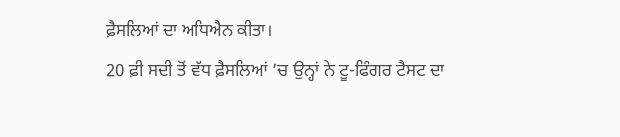ਫ਼ੈਸਲਿਆਂ ਦਾ ਅਧਿਐਨ ਕੀਤਾ।
20 ਫ਼ੀ ਸਦੀ ਤੋਂ ਵੱਧ ਫ਼ੈਸਲਿਆਂ ’ਚ ਉਨ੍ਹਾਂ ਨੇ ਟੂ-ਫਿੰਗਰ ਟੈਸਟ ਦਾ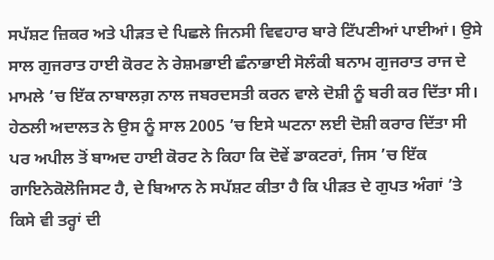ਸਪੱਸ਼ਟ ਜ਼ਿਕਰ ਅਤੇ ਪੀੜਤ ਦੇ ਪਿਛਲੇ ਜਿਨਸੀ ਵਿਵਹਾਰ ਬਾਰੇ ਟਿੱਪਣੀਆਂ ਪਾਈਆਂ। ਉਸੇ ਸਾਲ ਗੁਜਰਾਤ ਹਾਈ ਕੋਰਟ ਨੇ ਰੇਸ਼ਮਭਾਈ ਛੰਨਾਭਾਈ ਸੋਲੰਕੀ ਬਨਾਮ ਗੁਜਰਾਤ ਰਾਜ ਦੇ ਮਾਮਲੇ ’ਚ ਇੱਕ ਨਾਬਾਲਗ਼ ਨਾਲ ਜਬਰਦਸਤੀ ਕਰਨ ਵਾਲੇ ਦੋਸ਼ੀ ਨੂੰ ਬਰੀ ਕਰ ਦਿੱਤਾ ਸੀ। ਹੇਠਲੀ ਅਦਾਲਤ ਨੇ ਉਸ ਨੂੰ ਸਾਲ 2005 ’ਚ ਇਸੇ ਘਟਨਾ ਲਈ ਦੋਸ਼ੀ ਕਰਾਰ ਦਿੱਤਾ ਸੀ ਪਰ ਅਪੀਲ ਤੋਂ ਬਾਅਦ ਹਾਈ ਕੋਰਟ ਨੇ ਕਿਹਾ ਕਿ ਦੋਵੇਂ ਡਾਕਟਰਾਂ, ਜਿਸ ’ਚ ਇੱਕ ਗਾਇਨੇਕੋਲੋਜਿਸਟ ਹੈ, ਦੇ ਬਿਆਨ ਨੇ ਸਪੱਸ਼ਟ ਕੀਤਾ ਹੈ ਕਿ ਪੀੜਤ ਦੇ ਗੁਪਤ ਅੰਗਾਂ ’ਤੇ ਕਿਸੇ ਵੀ ਤਰ੍ਹਾਂ ਦੀ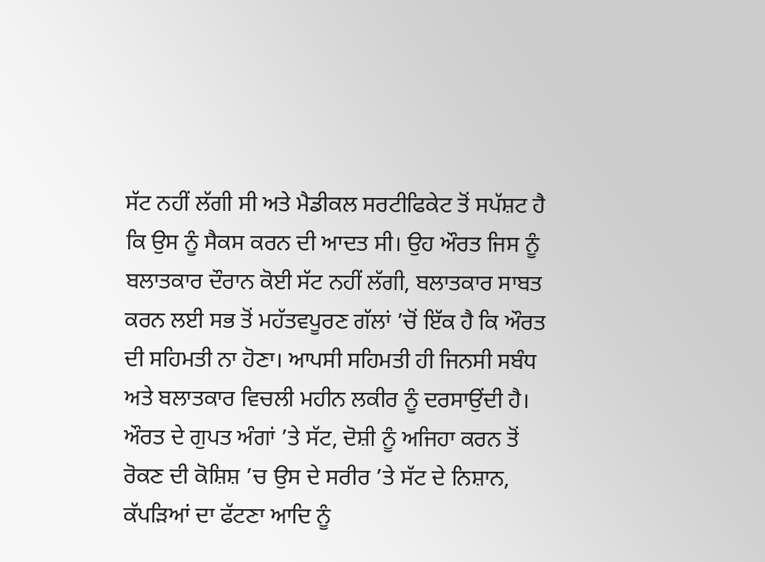ਸੱਟ ਨਹੀਂ ਲੱਗੀ ਸੀ ਅਤੇ ਮੈਡੀਕਲ ਸਰਟੀਫਿਕੇਟ ਤੋਂ ਸਪੱਸ਼ਟ ਹੈ ਕਿ ਉਸ ਨੂੰ ਸੈਕਸ ਕਰਨ ਦੀ ਆਦਤ ਸੀ। ਉਹ ਔਰਤ ਜਿਸ ਨੂੰ ਬਲਾਤਕਾਰ ਦੌਰਾਨ ਕੋਈ ਸੱਟ ਨਹੀਂ ਲੱਗੀ, ਬਲਾਤਕਾਰ ਸਾਬਤ ਕਰਨ ਲਈ ਸਭ ਤੋਂ ਮਹੱਤਵਪੂਰਣ ਗੱਲਾਂ ’ਚੋਂ ਇੱਕ ਹੈ ਕਿ ਔਰਤ ਦੀ ਸਹਿਮਤੀ ਨਾ ਹੋਣਾ। ਆਪਸੀ ਸਹਿਮਤੀ ਹੀ ਜਿਨਸੀ ਸਬੰਧ ਅਤੇ ਬਲਾਤਕਾਰ ਵਿਚਲੀ ਮਹੀਨ ਲਕੀਰ ਨੂੰ ਦਰਸਾਉਂਦੀ ਹੈ।
ਔਰਤ ਦੇ ਗੁਪਤ ਅੰਗਾਂ ’ਤੇ ਸੱਟ, ਦੋਸ਼ੀ ਨੂੰ ਅਜਿਹਾ ਕਰਨ ਤੋਂ ਰੋਕਣ ਦੀ ਕੋਸ਼ਿਸ਼ ’ਚ ਉਸ ਦੇ ਸਰੀਰ ’ਤੇ ਸੱਟ ਦੇ ਨਿਸ਼ਾਨ, ਕੱਪੜਿਆਂ ਦਾ ਫੱਟਣਾ ਆਦਿ ਨੂੰ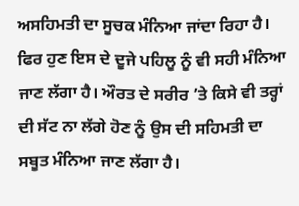ਅਸਹਿਮਤੀ ਦਾ ਸੂਚਕ ਮੰਨਿਆ ਜਾਂਦਾ ਰਿਹਾ ਹੈ।
ਫਿਰ ਹੁਣ ਇਸ ਦੇ ਦੂਜੇ ਪਹਿਲੂ ਨੂੰ ਵੀ ਸਹੀ ਮੰਨਿਆ ਜਾਣ ਲੱਗਾ ਹੈ। ਔਰਤ ਦੇ ਸਰੀਰ ’ਤੇ ਕਿਸੇ ਵੀ ਤਰ੍ਹਾਂ ਦੀ ਸੱਟ ਨਾ ਲੱਗੇ ਹੋਣ ਨੂੰ ਉਸ ਦੀ ਸਹਿਮਤੀ ਦਾ ਸਬੂਤ ਮੰਨਿਆ ਜਾਣ ਲੱਗਾ ਹੈ।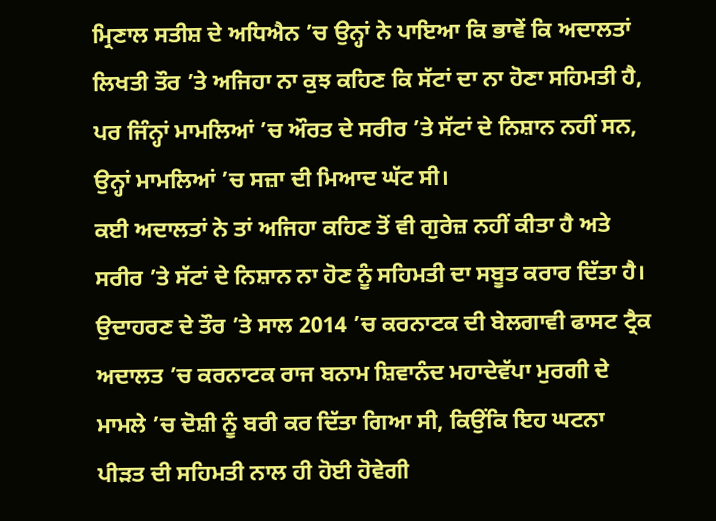ਮ੍ਰਿਣਾਲ ਸਤੀਸ਼ ਦੇ ਅਧਿਐਨ ’ਚ ਉਨ੍ਹਾਂ ਨੇ ਪਾਇਆ ਕਿ ਭਾਵੇਂ ਕਿ ਅਦਾਲਤਾਂ ਲਿਖਤੀ ਤੌਰ ’ਤੇ ਅਜਿਹਾ ਨਾ ਕੁਝ ਕਹਿਣ ਕਿ ਸੱਟਾਂ ਦਾ ਨਾ ਹੋਣਾ ਸਹਿਮਤੀ ਹੈ, ਪਰ ਜਿੰਨ੍ਹਾਂ ਮਾਮਲਿਆਂ ’ਚ ਔਰਤ ਦੇ ਸਰੀਰ ’ਤੇ ਸੱਟਾਂ ਦੇ ਨਿਸ਼ਾਨ ਨਹੀਂ ਸਨ, ਉਨ੍ਹਾਂ ਮਾਮਲਿਆਂ ’ਚ ਸਜ਼ਾ ਦੀ ਮਿਆਦ ਘੱਟ ਸੀ।
ਕਈ ਅਦਾਲਤਾਂ ਨੇ ਤਾਂ ਅਜਿਹਾ ਕਹਿਣ ਤੋਂ ਵੀ ਗੁਰੇਜ਼ ਨਹੀਂ ਕੀਤਾ ਹੈ ਅਤੇ ਸਰੀਰ ’ਤੇ ਸੱਟਾਂ ਦੇ ਨਿਸ਼ਾਨ ਨਾ ਹੋਣ ਨੂੰ ਸਹਿਮਤੀ ਦਾ ਸਬੂਤ ਕਰਾਰ ਦਿੱਤਾ ਹੈ। ਉਦਾਹਰਣ ਦੇ ਤੌਰ ’ਤੇ ਸਾਲ 2014 ’ਚ ਕਰਨਾਟਕ ਦੀ ਬੇਲਗਾਵੀ ਫਾਸਟ ਟ੍ਰੈਕ ਅਦਾਲਤ ’ਚ ਕਰਨਾਟਕ ਰਾਜ ਬਨਾਮ ਸ਼ਿਵਾਨੰਦ ਮਹਾਦੇਵੱਪਾ ਮੁਰਗੀ ਦੇ ਮਾਮਲੇ ’ਚ ਦੋਸ਼ੀ ਨੂੰ ਬਰੀ ਕਰ ਦਿੱਤਾ ਗਿਆ ਸੀ, ਕਿਉਂਕਿ ਇਹ ਘਟਨਾ ਪੀੜਤ ਦੀ ਸਹਿਮਤੀ ਨਾਲ ਹੀ ਹੋਈ ਹੋਵੇਗੀ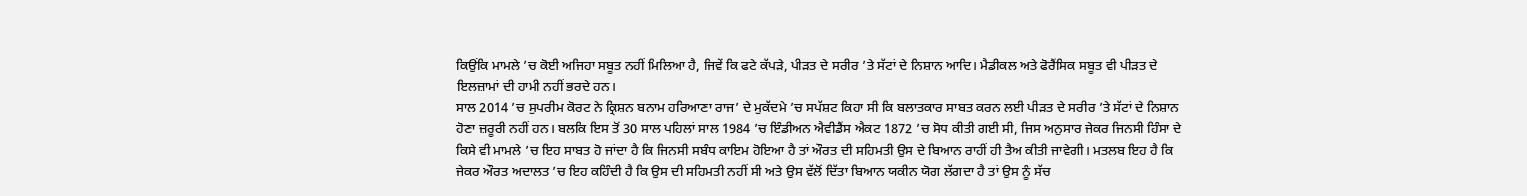ਕਿਉਂਕਿ ਮਾਮਲੇ ’ਚ ਕੋਈ ਅਜਿਹਾ ਸਬੂਤ ਨਹੀਂ ਮਿਲਿਆ ਹੈ, ਜਿਵੇਂ ਕਿ ਫਟੇ ਕੱਪੜੇ, ਪੀੜਤ ਦੇ ਸਰੀਰ ’ਤੇ ਸੱਟਾਂ ਦੇ ਨਿਸ਼ਾਨ ਆਦਿ। ਮੈਡੀਕਲ ਅਤੇ ਫੋਰੈਂਸਿਕ ਸਬੂਤ ਵੀ ਪੀੜਤ ਦੇ ਇਲਜ਼ਾਮਾਂ ਦੀ ਹਾਮੀ ਨਹੀਂ ਭਰਦੇ ਹਨ।
ਸਾਲ 2014 ’ਚ ਸੁਪਰੀਮ ਕੋਰਟ ਨੇ ਕ੍ਰਿਸ਼ਨ ਬਨਾਮ ਹਰਿਆਣਾ ਰਾਜ’ ਦੇ ਮੁਕੱਦਮੇ ’ਚ ਸਪੱਸ਼ਟ ਕਿਹਾ ਸੀ ਕਿ ਬਲਾਤਕਾਰ ਸਾਬਤ ਕਰਨ ਲਈ ਪੀੜਤ ਦੇ ਸਰੀਰ ’ਤੇ ਸੱਟਾਂ ਦੇ ਨਿਸ਼ਾਨ ਹੋਣਾ ਜ਼ਰੂਰੀ ਨਹੀਂ ਹਨ। ਬਲਕਿ ਇਸ ਤੋਂ 30 ਸਾਲ ਪਹਿਲਾਂ ਸਾਲ 1984 ’ਚ ਇੰਡੀਅਨ ਐਵੀਡੈਂਸ ਐਕਟ 1872 ’ਚ ਸੋਧ ਕੀਤੀ ਗਈ ਸੀ, ਜਿਸ ਅਨੁਸਾਰ ਜੇਕਰ ਜਿਨਸੀ ਹਿੰਸਾ ਦੇ ਕਿਸੇ ਵੀ ਮਾਮਲੇ ’ਚ ਇਹ ਸਾਬਤ ਹੋ ਜਾਂਦਾ ਹੈ ਕਿ ਜਿਨਸੀ ਸਬੰਧ ਕਾਇਮ ਹੋਇਆ ਹੈ ਤਾਂ ਔਰਤ ਦੀ ਸਹਿਮਤੀ ਉਸ ਦੇ ਬਿਆਨ ਰਾਹੀਂ ਹੀ ਤੈਅ ਕੀਤੀ ਜਾਵੇਗੀ। ਮਤਲਬ ਇਹ ਹੈ ਕਿ ਜੇਕਰ ਔਰਤ ਅਦਾਲਤ ’ਚ ਇਹ ਕਹਿੰਦੀ ਹੈ ਕਿ ਉਸ ਦੀ ਸਹਿਮਤੀ ਨਹੀਂ ਸੀ ਅਤੇ ਉਸ ਵੱਲੋਂ ਦਿੱਤਾ ਬਿਆਨ ਯਕੀਨ ਯੋਗ ਲੱਗਦਾ ਹੈ ਤਾਂ ਉਸ ਨੂੰ ਸੱਚ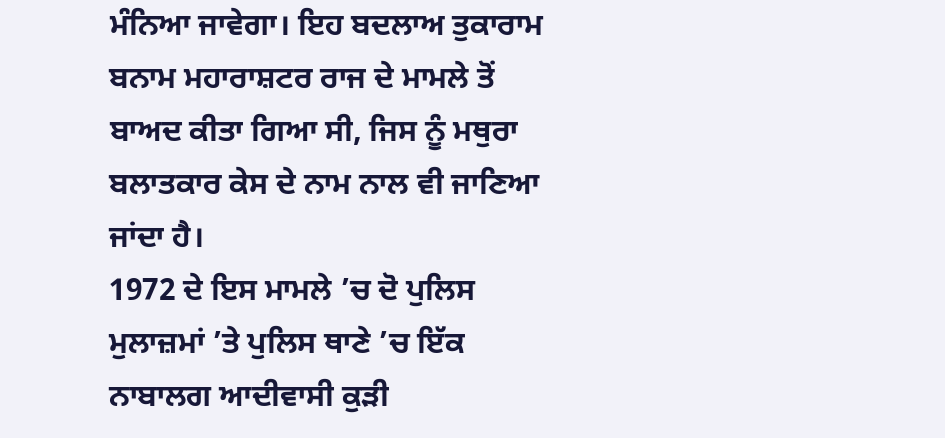ਮੰਨਿਆ ਜਾਵੇਗਾ। ਇਹ ਬਦਲਾਅ ਤੁਕਾਰਾਮ ਬਨਾਮ ਮਹਾਰਾਸ਼ਟਰ ਰਾਜ ਦੇ ਮਾਮਲੇ ਤੋਂ ਬਾਅਦ ਕੀਤਾ ਗਿਆ ਸੀ, ਜਿਸ ਨੂੰ ਮਥੁਰਾ ਬਲਾਤਕਾਰ ਕੇਸ ਦੇ ਨਾਮ ਨਾਲ ਵੀ ਜਾਣਿਆ ਜਾਂਦਾ ਹੈ।
1972 ਦੇ ਇਸ ਮਾਮਲੇ ’ਚ ਦੋ ਪੁਲਿਸ ਮੁਲਾਜ਼ਮਾਂ ’ਤੇ ਪੁਲਿਸ ਥਾਣੇ ’ਚ ਇੱਕ ਨਾਬਾਲਗ ਆਦੀਵਾਸੀ ਕੁੜੀ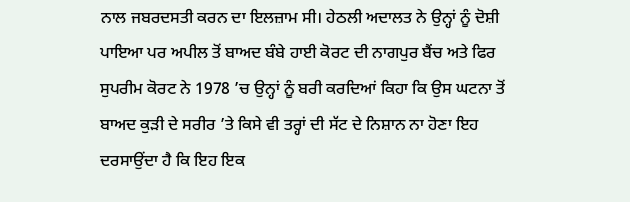ਨਾਲ ਜਬਰਦਸਤੀ ਕਰਨ ਦਾ ਇਲਜ਼ਾਮ ਸੀ। ਹੇਠਲੀ ਅਦਾਲਤ ਨੇ ਉਨ੍ਹਾਂ ਨੂੰ ਦੋਸ਼ੀ ਪਾਇਆ ਪਰ ਅਪੀਲ ਤੋਂ ਬਾਅਦ ਬੰਬੇ ਹਾਈ ਕੋਰਟ ਦੀ ਨਾਗਪੁਰ ਬੈਂਚ ਅਤੇ ਫਿਰ ਸੁਪਰੀਮ ਕੋਰਟ ਨੇ 1978 ’ਚ ਉਨ੍ਹਾਂ ਨੂੰ ਬਰੀ ਕਰਦਿਆਂ ਕਿਹਾ ਕਿ ਉਸ ਘਟਨਾ ਤੋਂ ਬਾਅਦ ਕੁੜੀ ਦੇ ਸਰੀਰ ’ਤੇ ਕਿਸੇ ਵੀ ਤਰ੍ਹਾਂ ਦੀ ਸੱਟ ਦੇ ਨਿਸ਼ਾਨ ਨਾ ਹੋਣਾ ਇਹ ਦਰਸਾਉਂਦਾ ਹੈ ਕਿ ਇਹ ਇਕ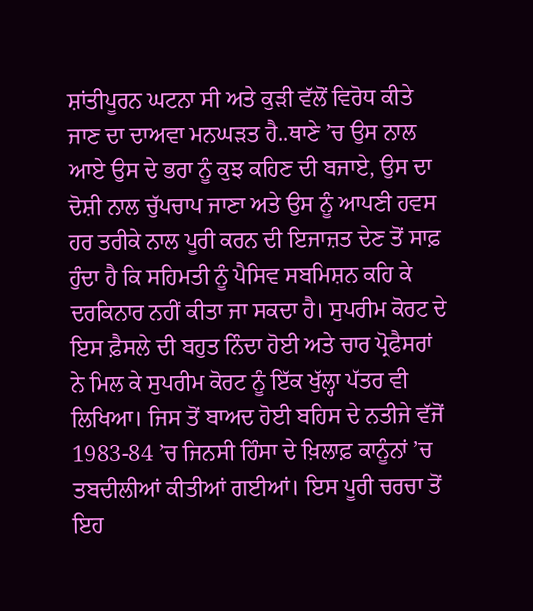ਸ਼ਾਂਤੀਪੂਰਨ ਘਟਨਾ ਸੀ ਅਤੇ ਕੁੜੀ ਵੱਲੋਂ ਵਿਰੋਧ ਕੀਤੇ ਜਾਣ ਦਾ ਦਾਅਵਾ ਮਨਘੜਤ ਹੈ..ਥਾਣੇ ’ਚ ਉਸ ਨਾਲ ਆਏ ਉਸ ਦੇ ਭਰਾ ਨੂੰ ਕੁਝ ਕਹਿਣ ਦੀ ਬਜਾਏ, ਉਸ ਦਾ ਦੋਸ਼ੀ ਨਾਲ ਚੁੱਪਚਾਪ ਜਾਣਾ ਅਤੇ ਉਸ ਨੂੰ ਆਪਣੀ ਹਵਸ ਹਰ ਤਰੀਕੇ ਨਾਲ ਪੂਰੀ ਕਰਨ ਦੀ ਇਜਾਜ਼ਤ ਦੇਣ ਤੋਂ ਸਾਫ਼ ਹੁੰਦਾ ਹੈ ਕਿ ਸਹਿਮਤੀ ਨੂੰ ਪੈਸਿਵ ਸਬਮਿਸ਼ਨ ਕਹਿ ਕੇ ਦਰਕਿਨਾਰ ਨਹੀਂ ਕੀਤਾ ਜਾ ਸਕਦਾ ਹੈ। ਸੁਪਰੀਮ ਕੋਰਟ ਦੇ ਇਸ ਫ਼ੈਸਲੇ ਦੀ ਬਹੁਤ ਨਿੰਦਾ ਹੋਈ ਅਤੇ ਚਾਰ ਪ੍ਰੋਫੈਸਰਾਂ ਨੇ ਮਿਲ ਕੇ ਸੁਪਰੀਮ ਕੋਰਟ ਨੂੰ ਇੱਕ ਖੁੱਲ੍ਹਾ ਪੱਤਰ ਵੀ ਲਿਖਿਆ। ਜਿਸ ਤੋਂ ਬਾਅਦ ਹੋਈ ਬਹਿਸ ਦੇ ਨਤੀਜੇ ਵੱਜੋਂ 1983-84 ’ਚ ਜਿਨਸੀ ਹਿੰਸਾ ਦੇ ਖ਼ਿਲਾਫ਼ ਕਾਨੂੰਨਾਂ ’ਚ ਤਬਦੀਲੀਆਂ ਕੀਤੀਆਂ ਗਈਆਂ। ਇਸ ਪੂਰੀ ਚਰਚਾ ਤੋਂ ਇਹ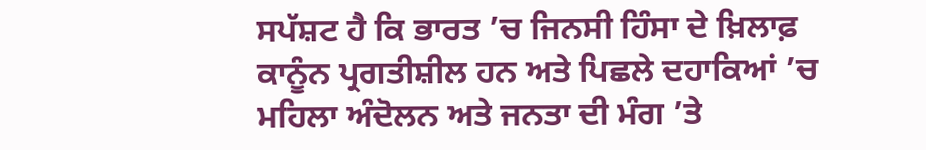ਸਪੱਸ਼ਟ ਹੈ ਕਿ ਭਾਰਤ ’ਚ ਜਿਨਸੀ ਹਿੰਸਾ ਦੇ ਖ਼ਿਲਾਫ਼ ਕਾਨੂੰਨ ਪ੍ਰਗਤੀਸ਼ੀਲ ਹਨ ਅਤੇ ਪਿਛਲੇ ਦਹਾਕਿਆਂ ’ਚ ਮਹਿਲਾ ਅੰਦੋਲਨ ਅਤੇ ਜਨਤਾ ਦੀ ਮੰਗ ’ਤੇ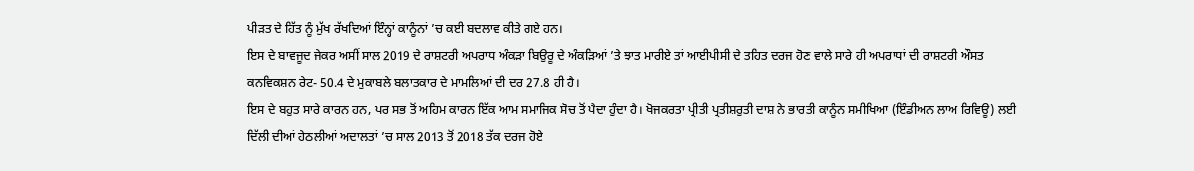ਪੀੜਤ ਦੇ ਹਿੱਤ ਨੂੰ ਮੁੱਖ ਰੱਖਦਿਆਂ ਇੰਨ੍ਹਾਂ ਕਾਨੂੰਨਾਂ ’ਚ ਕਈ ਬਦਲਾਵ ਕੀਤੇ ਗਏ ਹਨ।
ਇਸ ਦੇ ਬਾਵਜੂਦ ਜੇਕਰ ਅਸੀਂ ਸਾਲ 2019 ਦੇ ਰਾਸ਼ਟਰੀ ਅਪਰਾਧ ਅੰਕੜਾ ਬਿਉਰੂ ਦੇ ਅੰਕੜਿਆਂ ’ਤੇ ਝਾਤ ਮਾਰੀਏ ਤਾਂ ਆਈਪੀਸੀ ਦੇ ਤਹਿਤ ਦਰਜ ਹੋਣ ਵਾਲੇ ਸਾਰੇ ਹੀ ਅਪਰਾਧਾਂ ਦੀ ਰਾਸ਼ਟਰੀ ਔਸਤ ਕਨਵਿਕਸ਼ਨ ਰੇਟ- 50.4 ਦੇ ਮੁਕਾਬਲੇ ਬਲਾਤਕਾਰ ਦੇ ਮਾਮਲਿਆਂ ਦੀ ਦਰ 27.8 ਹੀ ਹੈ।
ਇਸ ਦੇ ਬਹੁਤ ਸਾਰੇ ਕਾਰਨ ਹਨ, ਪਰ ਸਭ ਤੋਂ ਅਹਿਮ ਕਾਰਨ ਇੱਕ ਆਮ ਸਮਾਜਿਕ ਸੋਚ ਤੋਂ ਪੈਦਾ ਹੁੰਦਾ ਹੈ। ਖੋਜਕਰਤਾ ਪ੍ਰੀਤੀ ਪ੍ਰਤੀਸ਼ਰੁਤੀ ਦਾਸ਼ ਨੇ ਭਾਰਤੀ ਕਾਨੂੰਨ ਸਮੀਖਿਆ (ਇੰਡੀਅਨ ਲਾਅ ਰਿਵਿਊ) ਲਈ ਦਿੱਲੀ ਦੀਆਂ ਹੇਠਲੀਆਂ ਅਦਾਲਤਾਂ ’ਚ ਸਾਲ 2013 ਤੋਂ 2018 ਤੱਕ ਦਰਜ ਹੋਏ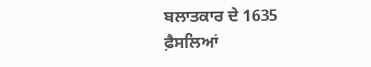ਬਲਾਤਕਾਰ ਦੇ 1635 ਫ਼ੈਸਲਿਆਂ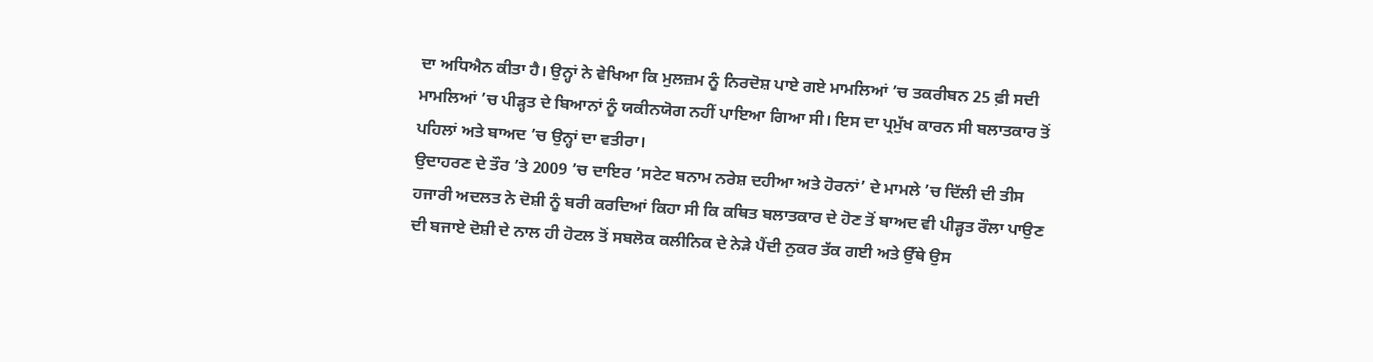ਦਾ ਅਧਿਐਨ ਕੀਤਾ ਹੈ। ਉਨ੍ਹਾਂ ਨੇ ਵੇਖਿਆ ਕਿ ਮੁਲਜ਼ਮ ਨੂੰ ਨਿਰਦੋਸ਼ ਪਾਏ ਗਏ ਮਾਮਲਿਆਂ ’ਚ ਤਕਰੀਬਨ 25 ਫ਼ੀ ਸਦੀ ਮਾਮਲਿਆਂ ’ਚ ਪੀੜ੍ਹਤ ਦੇ ਬਿਆਨਾਂ ਨੂੰ ਯਕੀਨਯੋਗ ਨਹੀਂ ਪਾਇਆ ਗਿਆ ਸੀ। ਇਸ ਦਾ ਪ੍ਰਮੁੱਖ ਕਾਰਨ ਸੀ ਬਲਾਤਕਾਰ ਤੋਂ ਪਹਿਲਾਂ ਅਤੇ ਬਾਅਦ ’ਚ ਉਨ੍ਹਾਂ ਦਾ ਵਤੀਰਾ।
ਉਦਾਹਰਣ ਦੇ ਤੌਰ ’ਤੇ 2009 ’ਚ ਦਾਇਰ ’ਸਟੇਟ ਬਨਾਮ ਨਰੇਸ਼ ਦਹੀਆ ਅਤੇ ਹੋਰਨਾਂ’ ਦੇ ਮਾਮਲੇ ’ਚ ਦਿੱਲੀ ਦੀ ਤੀਸ ਹਜਾਰੀ ਅਦਲਤ ਨੇ ਦੋਸ਼ੀ ਨੂੰ ਬਰੀ ਕਰਦਿਆਂ ਕਿਹਾ ਸੀ ਕਿ ਕਥਿਤ ਬਲਾਤਕਾਰ ਦੇ ਹੋਣ ਤੋਂ ਬਾਅਦ ਵੀ ਪੀੜ੍ਹਤ ਰੌਲਾ ਪਾਉਣ ਦੀ ਬਜਾਏ ਦੋਸ਼ੀ ਦੇ ਨਾਲ ਹੀ ਹੋਟਲ ਤੋਂ ਸਬਲੋਕ ਕਲੀਨਿਕ ਦੇ ਨੇੜੇ ਪੈਂਦੀ ਨੁਕਰ ਤੱਕ ਗਈ ਅਤੇ ਉੱਥੇ ਉਸ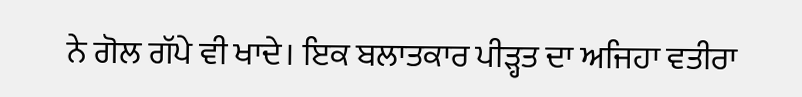ਨੇ ਗੋਲ ਗੱਪੇ ਵੀ ਖਾਦੇ। ਇਕ ਬਲਾਤਕਾਰ ਪੀੜ੍ਹਤ ਦਾ ਅਜਿਹਾ ਵਤੀਰਾ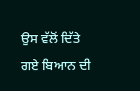ਉਸ ਵੱਲੋਂ ਦਿੱਤੇ ਗਏ ਬਿਆਨ ਦੀ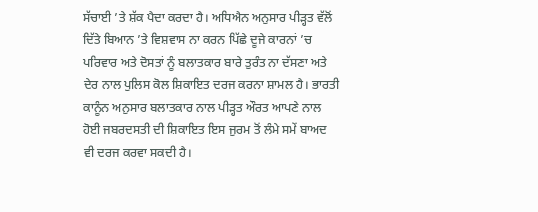ਸੱਚਾਈ ’ਤੇ ਸ਼ੱਕ ਪੈਦਾ ਕਰਦਾ ਹੈ। ਅਧਿਐਨ ਅਨੁਸਾਰ ਪੀੜ੍ਹਤ ਵੱਲੋਂ ਦਿੱਤੇ ਬਿਆਨ ’ਤੇ ਵਿਸ਼ਵਾਸ ਨਾ ਕਰਨ ਪਿੱਛੇ ਦੂਜੇ ਕਾਰਨਾਂ ’ਚ ਪਰਿਵਾਰ ਅਤੇ ਦੋਸਤਾਂ ਨੂੰ ਬਲਾਤਕਾਰ ਬਾਰੇ ਤੁਰੰਤ ਨਾ ਦੱਸਣਾ ਅਤੇ ਦੇਰ ਨਾਲ ਪੁਲਿਸ ਕੋਲ ਸ਼ਿਕਾਇਤ ਦਰਜ ਕਰਨਾ ਸ਼ਾਮਲ ਹੈ। ਭਾਰਤੀ ਕਾਨੂੰਨ ਅਨੁਸਾਰ ਬਲਾਤਕਾਰ ਨਾਲ ਪੀੜ੍ਹਤ ਔਰਤ ਆਪਣੇ ਨਾਲ ਹੋਈ ਜਬਰਦਸਤੀ ਦੀ ਸ਼ਿਕਾਇਤ ਇਸ ਜੁਰਮ ਤੋਂ ਲੰਮੇ ਸਮੇਂ ਬਾਅਦ ਵੀ ਦਰਜ ਕਰਵਾ ਸਕਦੀ ਹੈ।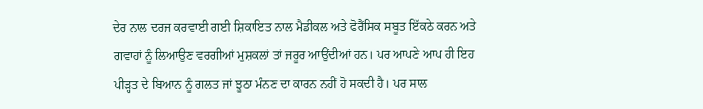ਦੇਰ ਨਾਲ ਦਰਜ ਕਰਵਾਈ ਗਈ ਸ਼ਿਕਾਇਤ ਨਾਲ ਮੈਡੀਕਲ ਅਤੇ ਫੋਰੈਂਸਿਕ ਸਬੂਤ ਇੱਕਠੇ ਕਰਨ ਅਤੇ ਗਵਾਹਾਂ ਨੂੰ ਲਿਆਉਣ ਵਰਗੀਆਂ ਮੁਸ਼ਕਲਾਂ ਤਾਂ ਜਰੂਰ ਆਉਂਦੀਆਂ ਹਨ। ਪਰ ਆਪਣੇ ਆਪ ਹੀ ਇਹ ਪੀੜ੍ਹਤ ਦੇ ਬਿਆਨ ਨੂੰ ਗਲਤ ਜਾਂ ਝੂਠਾ ਮੰਨਣ ਦਾ ਕਾਰਨ ਨਹੀਂ ਹੋ ਸਕਦੀ ਹੈ। ਪਰ ਸਾਲ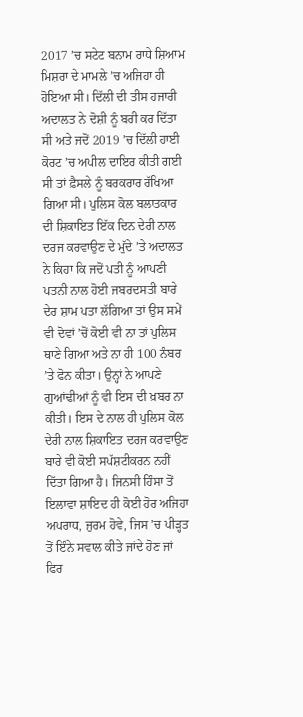2017 ’ਚ ਸਟੇਟ ਬਨਾਮ ਰਾਧੇ ਸ਼ਿਆਮ ਮਿਸ਼ਰਾ ਦੇ ਮਾਮਲੇ ’ਚ ਅਜਿਹਾ ਹੀ ਹੋਇਆ ਸੀ। ਦਿੱਲੀ ਦੀ ਤੀਸ ਹਜਾਰੀ ਅਦਾਲਤ ਨੇ ਦੋਸ਼ੀ ਨੂੰ ਬਰੀ ਕਰ ਦਿੱਤਾ ਸੀ ਅਤੇ ਜਦੋਂ 2019 ’ਚ ਦਿੱਲੀ ਹਾਈ ਕੋਰਟ ’ਚ ਅਪੀਲ ਦਾਇਰ ਕੀਤੀ ਗਈ ਸੀ ਤਾਂ ਫ਼ੈਸਲੇ ਨੂੰ ਬਰਕਰਾਰ ਰੱਖਿਆ ਗਿਆ ਸੀ। ਪੁਲਿਸ ਕੋਲ ਬਲਾਤਕਾਰ ਦੀ ਸ਼ਿਕਾਇਤ ਇੱਕ ਦਿਨ ਦੇਰੀ ਨਾਲ ਦਰਜ ਕਰਵਾਉਣ ਦੇ ਮੁੱਦੇ ’ਤੇ ਅਦਾਲਤ ਨੇ ਕਿਹਾ ਕਿ ਜਦੋਂ ਪਤੀ ਨੂੰ ਆਪਣੀ ਪਤਨੀ ਨਾਲ ਹੋਈ ਜਬਰਦਸਤੀ ਬਾਰੇ ਦੇਰ ਸ਼ਾਮ ਪਤਾ ਲੱਗਿਆ ਤਾਂ ਉਸ ਸਮੇਂ ਵੀ ਦੋਵਾਂ ’ਚੋਂ ਕੋਈ ਵੀ ਨਾ ਤਾਂ ਪੁਲਿਸ ਥਾਣੇ ਗਿਆ ਅਤੇ ਨਾ ਹੀ 100 ਨੰਬਰ ’ਤੇ ਫੋਨ ਕੀਤਾ। ਉਨ੍ਹਾਂ ਨੇ ਆਪਣੇ ਗੁਆਂਢੀਆਂ ਨੂੰ ਵੀ ਇਸ ਦੀ ਖ਼ਬਰ ਨਾ ਕੀਤੀ। ਇਸ ਦੇ ਨਾਲ ਹੀ ਪੁਲਿਸ ਕੋਲ ਦੇਰੀ ਨਾਲ ਸ਼ਿਕਾਇਤ ਦਰਜ ਕਰਵਾਉਣ ਬਾਰੇ ਵੀ ਕੋਈ ਸਪੱਸ਼ਟੀਕਰਨ ਨਹੀਂ ਦਿੱਤਾ ਗਿਆ ਹੈ। ਜਿਨਸੀ ਹਿੰਸਾ ਤੋਂ ਇਲਾਵਾ ਸ਼ਾਇਦ ਹੀ ਕੋਈ ਹੋਰ ਅਜਿਹਾ ਅਪਰਾਧ, ਜੁਰਮ ਹੋਵੇ, ਜਿਸ ’ਚ ਪੀੜ੍ਹਤ ਤੋਂ ਇੰਨੇ ਸਵਾਲ ਕੀਤੇ ਜਾਂਦੇ ਹੋਣ ਜਾਂ ਫਿਰ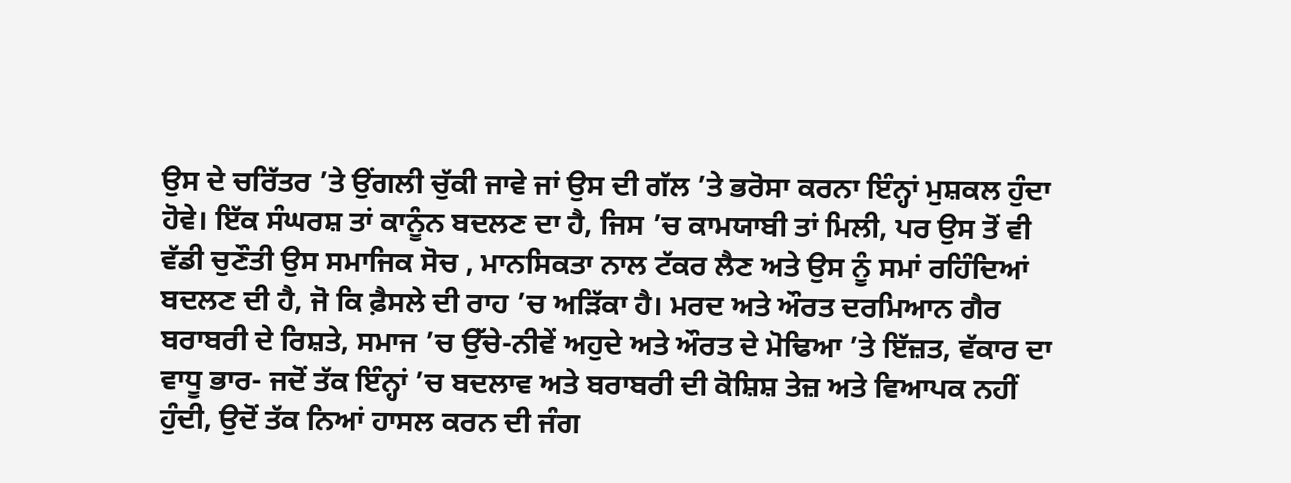ਉਸ ਦੇ ਚਰਿੱਤਰ ’ਤੇ ਉਂਗਲੀ ਚੁੱਕੀ ਜਾਵੇ ਜਾਂ ਉਸ ਦੀ ਗੱਲ ’ਤੇ ਭਰੋਸਾ ਕਰਨਾ ਇੰਨ੍ਹਾਂ ਮੁਸ਼ਕਲ ਹੁੰਦਾ ਹੋਵੇ। ਇੱਕ ਸੰਘਰਸ਼ ਤਾਂ ਕਾਨੂੰਨ ਬਦਲਣ ਦਾ ਹੈ, ਜਿਸ ’ਚ ਕਾਮਯਾਬੀ ਤਾਂ ਮਿਲੀ, ਪਰ ਉਸ ਤੋਂ ਵੀ ਵੱਡੀ ਚੁਣੌਤੀ ਉਸ ਸਮਾਜਿਕ ਸੋਚ , ਮਾਨਸਿਕਤਾ ਨਾਲ ਟੱਕਰ ਲੈਣ ਅਤੇ ਉਸ ਨੂੰ ਸਮਾਂ ਰਹਿੰਦਿਆਂ ਬਦਲਣ ਦੀ ਹੈ, ਜੋ ਕਿ ਫ਼ੈਸਲੇ ਦੀ ਰਾਹ ’ਚ ਅੜਿੱਕਾ ਹੈ। ਮਰਦ ਅਤੇ ਔਰਤ ਦਰਮਿਆਨ ਗੈਰ ਬਰਾਬਰੀ ਦੇ ਰਿਸ਼ਤੇ, ਸਮਾਜ ’ਚ ਉੱਚੇ-ਨੀਵੇਂ ਅਹੁਦੇ ਅਤੇ ਔਰਤ ਦੇ ਮੋਢਿਆ ’ਤੇ ਇੱਜ਼ਤ, ਵੱਕਾਰ ਦਾ ਵਾਧੂ ਭਾਰ- ਜਦੋਂ ਤੱਕ ਇੰਨ੍ਹਾਂ ’ਚ ਬਦਲਾਵ ਅਤੇ ਬਰਾਬਰੀ ਦੀ ਕੋਸ਼ਿਸ਼ ਤੇਜ਼ ਅਤੇ ਵਿਆਪਕ ਨਹੀਂ ਹੁੰਦੀ, ਉਦੋਂ ਤੱਕ ਨਿਆਂ ਹਾਸਲ ਕਰਨ ਦੀ ਜੰਗ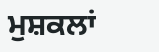ਮੁਸ਼ਕਲਾਂ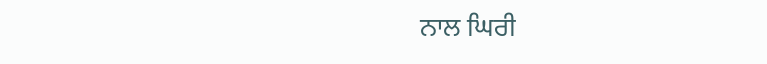ਨਾਲ ਘਿਰੀ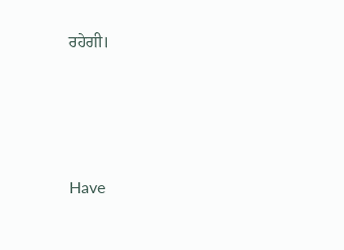ਰਹੇਗੀ।





Have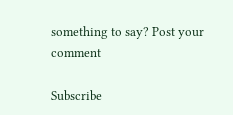something to say? Post your comment

Subscribe